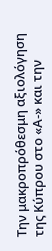Την μακροπρόθεσμη αξιολόγηση της Κύπρου στο «Α-» και την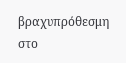βραχυπρόθεσμη στο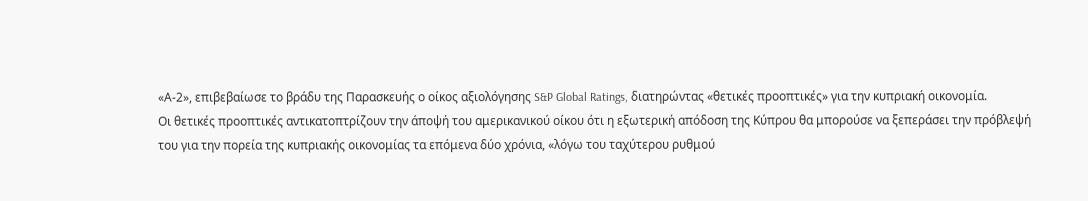«Α-2», επιβεβαίωσε το βράδυ της Παρασκευής ο οίκος αξιολόγησης S&P Global Ratings, διατηρώντας «θετικές προοπτικές» για την κυπριακή οικονομία.
Οι θετικές προοπτικές αντικατοπτρίζουν την άποψή του αμερικανικού οίκου ότι η εξωτερική απόδοση της Κύπρου θα μπορούσε να ξεπεράσει την πρόβλεψή του για την πορεία της κυπριακής οικονομίας τα επόμενα δύο χρόνια, «λόγω του ταχύτερου ρυθμού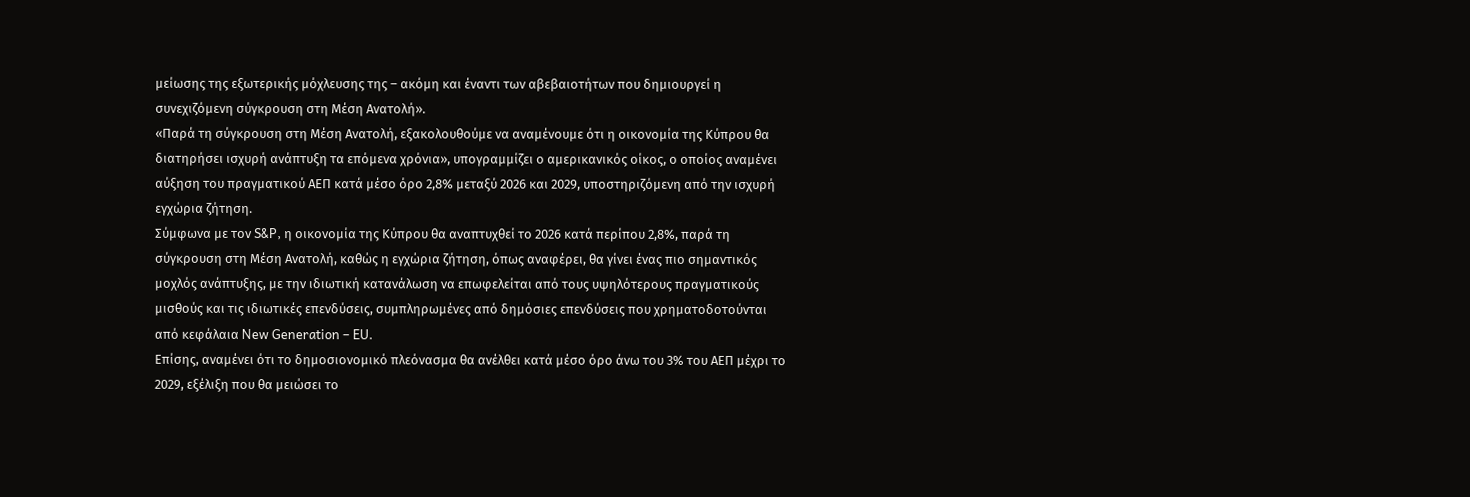μείωσης της εξωτερικής μόχλευσης της – ακόμη και έναντι των αβεβαιοτήτων που δημιουργεί η συνεχιζόμενη σύγκρουση στη Μέση Ανατολή».
«Παρά τη σύγκρουση στη Μέση Ανατολή, εξακολουθούμε να αναμένουμε ότι η οικονομία της Κύπρου θα διατηρήσει ισχυρή ανάπτυξη τα επόμενα χρόνια», υπογραμμίζει ο αμερικανικός οίκος, ο οποίος αναμένει αύξηση του πραγματικού ΑΕΠ κατά μέσο όρο 2,8% μεταξύ 2026 και 2029, υποστηριζόμενη από την ισχυρή εγχώρια ζήτηση.
Σύμφωνα με τον S&P, η οικονομία της Κύπρου θα αναπτυχθεί το 2026 κατά περίπου 2,8%, παρά τη σύγκρουση στη Μέση Ανατολή, καθώς η εγχώρια ζήτηση, όπως αναφέρει, θα γίνει ένας πιο σημαντικός μοχλός ανάπτυξης, με την ιδιωτική κατανάλωση να επωφελείται από τους υψηλότερους πραγματικούς μισθούς και τις ιδιωτικές επενδύσεις, συμπληρωμένες από δημόσιες επενδύσεις που χρηματοδοτούνται από κεφάλαια New Generation – EU.
Επίσης, αναμένει ότι το δημοσιονομικό πλεόνασμα θα ανέλθει κατά μέσο όρο άνω του 3% του ΑΕΠ μέχρι το 2029, εξέλιξη που θα μειώσει το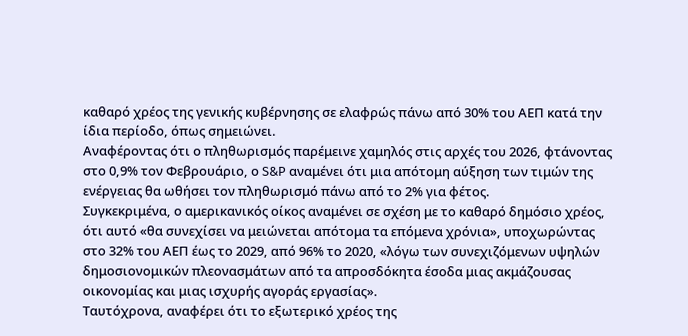καθαρό χρέος της γενικής κυβέρνησης σε ελαφρώς πάνω από 30% του ΑΕΠ κατά την ίδια περίοδο, όπως σημειώνει.
Αναφέροντας ότι ο πληθωρισμός παρέμεινε χαμηλός στις αρχές του 2026, φτάνοντας στο 0,9% τον Φεβρουάριο, ο S&P αναμένει ότι μια απότομη αύξηση των τιμών της ενέργειας θα ωθήσει τον πληθωρισμό πάνω από το 2% για φέτος.
Συγκεκριμένα, ο αμερικανικός οίκος αναμένει σε σχέση με το καθαρό δημόσιο χρέος, ότι αυτό «θα συνεχίσει να μειώνεται απότομα τα επόμενα χρόνια», υποχωρώντας στο 32% του ΑΕΠ έως το 2029, από 96% το 2020, «λόγω των συνεχιζόμενων υψηλών δημοσιονομικών πλεονασμάτων από τα απροσδόκητα έσοδα μιας ακμάζουσας οικονομίας και μιας ισχυρής αγοράς εργασίας».
Ταυτόχρονα, αναφέρει ότι το εξωτερικό χρέος της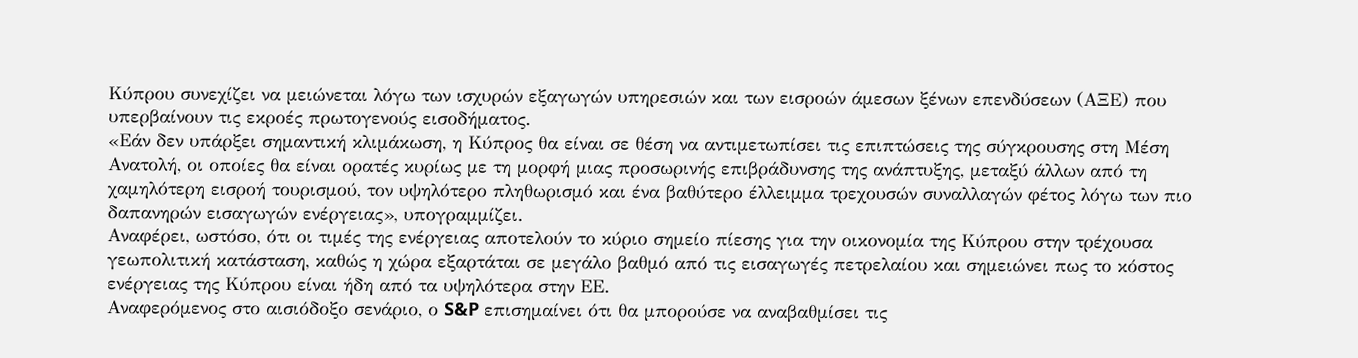Κύπρου συνεχίζει να μειώνεται λόγω των ισχυρών εξαγωγών υπηρεσιών και των εισροών άμεσων ξένων επενδύσεων (ΑΞΕ) που υπερβαίνουν τις εκροές πρωτογενούς εισοδήματος.
«Εάν δεν υπάρξει σημαντική κλιμάκωση, η Κύπρος θα είναι σε θέση να αντιμετωπίσει τις επιπτώσεις της σύγκρουσης στη Μέση Ανατολή, οι οποίες θα είναι ορατές κυρίως με τη μορφή μιας προσωρινής επιβράδυνσης της ανάπτυξης, μεταξύ άλλων από τη χαμηλότερη εισροή τουρισμού, τον υψηλότερο πληθωρισμό και ένα βαθύτερο έλλειμμα τρεχουσών συναλλαγών φέτος λόγω των πιο δαπανηρών εισαγωγών ενέργειας», υπογραμμίζει.
Αναφέρει, ωστόσο, ότι οι τιμές της ενέργειας αποτελούν το κύριο σημείο πίεσης για την οικονομία της Κύπρου στην τρέχουσα γεωπολιτική κατάσταση, καθώς η χώρα εξαρτάται σε μεγάλο βαθμό από τις εισαγωγές πετρελαίου και σημειώνει πως το κόστος ενέργειας της Κύπρου είναι ήδη από τα υψηλότερα στην ΕΕ.
Αναφερόμενος στο αισιόδοξο σενάριο, ο S&P επισημαίνει ότι θα μπορούσε να αναβαθμίσει τις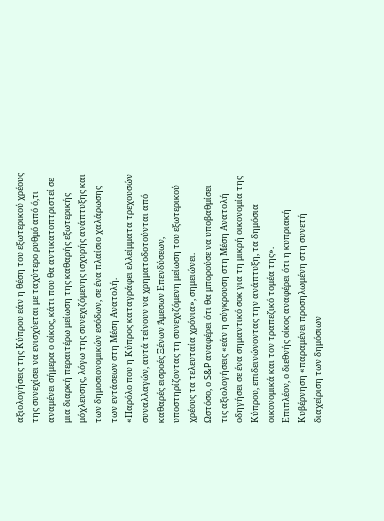αξιολογήσεις της Κύπρου εάν η θέση του εξωτερικού χρέους της συνεχίσει να ενισχύεται με ταχύτερο ρυθμό από ό,τι αναμένει σήμερα ο οίκος, κάτι που θα αντικατοπτριστεί σε μια διαρκή περαιτέρω μείωση της καθαρής εξωτερικής μόχλευσης, λόγω της συνεχιζόμενης ισχυρής ανάπτυξης και των δημοσιονομικών εσόδων, σε ένα πλαίσιο χαλάρωσης των εντάσεων στη Μέση Ανατολή.
«Παρόλο που η Κύπρος καταγράφει ελλείμματα τρεχουσών συναλλαγών, αυτά τείνουν να χρηματοδοτούνται από καθαρές εισροές Ξένων Άμεσων Επενδύσεων, υποστηρίζοντας τη συνεχιζόμενη μείωση του εξωτερικού χρέους τα τελευταία χρόνια», σημειώνει.
Ωστόσο, ο S&P αναφέρει ότι θα μπορούσε να υποβαθμίσει τις αξιολογήσεις «εάν η σύγκρουση στη Μέση Ανατολή οδηγήσει σε ένα σημαντικό σοκ για τη μικρή οικονομία της Κύπρου, επιδεινώνοντας την ανάπτυξη, τα δημόσια οικονομικά και τον τραπεζικό τομέα της».
Επιπλέον, ο διεθνής οίκος αναφέρει ότι η κυπριακή Κυβέρνηση «παραμένει προσηλωμένη στη συνετή διαχείριση των δημόσιων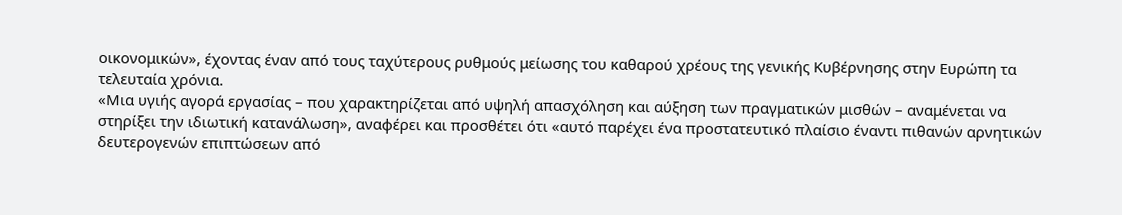οικονομικών», έχοντας έναν από τους ταχύτερους ρυθμούς μείωσης του καθαρού χρέους της γενικής Κυβέρνησης στην Ευρώπη τα τελευταία χρόνια.
«Μια υγιής αγορά εργασίας – που χαρακτηρίζεται από υψηλή απασχόληση και αύξηση των πραγματικών μισθών – αναμένεται να στηρίξει την ιδιωτική κατανάλωση», αναφέρει και προσθέτει ότι «αυτό παρέχει ένα προστατευτικό πλαίσιο έναντι πιθανών αρνητικών δευτερογενών επιπτώσεων από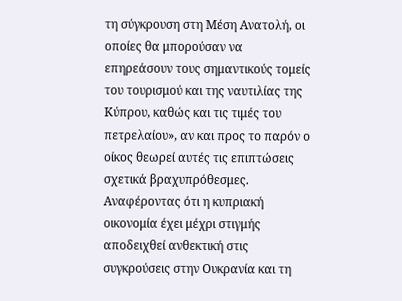τη σύγκρουση στη Μέση Ανατολή, οι οποίες θα μπορούσαν να επηρεάσουν τους σημαντικούς τομείς του τουρισμού και της ναυτιλίας της Κύπρου, καθώς και τις τιμές του πετρελαίου», αν και προς το παρόν ο οίκος θεωρεί αυτές τις επιπτώσεις σχετικά βραχυπρόθεσμες.
Αναφέροντας ότι η κυπριακή οικονομία έχει μέχρι στιγμής αποδειχθεί ανθεκτική στις συγκρούσεις στην Ουκρανία και τη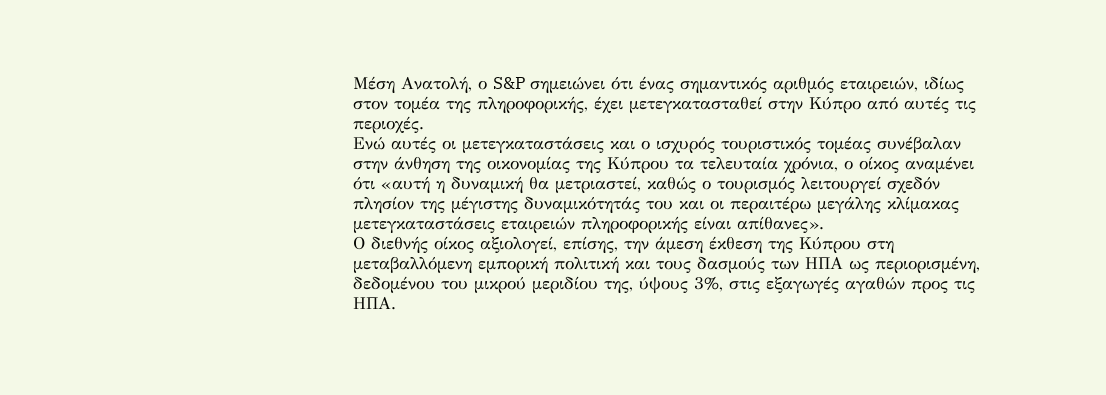Μέση Ανατολή, ο S&P σημειώνει ότι ένας σημαντικός αριθμός εταιρειών, ιδίως στον τομέα της πληροφορικής, έχει μετεγκατασταθεί στην Κύπρο από αυτές τις περιοχές.
Ενώ αυτές οι μετεγκαταστάσεις και ο ισχυρός τουριστικός τομέας συνέβαλαν στην άνθηση της οικονομίας της Κύπρου τα τελευταία χρόνια, ο οίκος αναμένει ότι «αυτή η δυναμική θα μετριαστεί, καθώς ο τουρισμός λειτουργεί σχεδόν πλησίον της μέγιστης δυναμικότητάς του και οι περαιτέρω μεγάλης κλίμακας μετεγκαταστάσεις εταιρειών πληροφορικής είναι απίθανες».
Ο διεθνής οίκος αξιολογεί, επίσης, την άμεση έκθεση της Κύπρου στη μεταβαλλόμενη εμπορική πολιτική και τους δασμούς των ΗΠΑ ως περιορισμένη, δεδομένου του μικρού μεριδίου της, ύψους 3%, στις εξαγωγές αγαθών προς τις ΗΠΑ.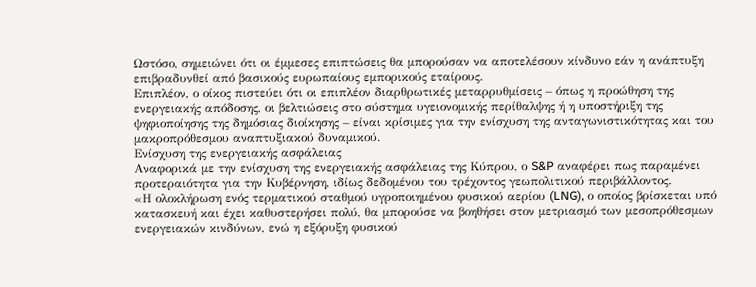Ωστόσο, σημειώνει ότι οι έμμεσες επιπτώσεις θα μπορούσαν να αποτελέσουν κίνδυνο εάν η ανάπτυξη επιβραδυνθεί από βασικούς ευρωπαίους εμπορικούς εταίρους.
Επιπλέον, ο οίκος πιστεύει ότι οι επιπλέον διαρθρωτικές μεταρρυθμίσεις – όπως η προώθηση της ενεργειακής απόδοσης, οι βελτιώσεις στο σύστημα υγειονομικής περίθαλψης ή η υποστήριξη της ψηφιοποίησης της δημόσιας διοίκησης – είναι κρίσιμες για την ενίσχυση της ανταγωνιστικότητας και του μακροπρόθεσμου αναπτυξιακού δυναμικού.
Ενίσχυση της ενεργειακής ασφάλειας
Αναφορικά με την ενίσχυση της ενεργειακής ασφάλειας της Κύπρου, ο S&P αναφέρει πως παραμένει προτεραιότητα για την Κυβέρνηση, ιδίως δεδομένου του τρέχοντος γεωπολιτικού περιβάλλοντος.
«Η ολοκλήρωση ενός τερματικού σταθμού υγροποιημένου φυσικού αερίου (LNG), ο οποίος βρίσκεται υπό κατασκευή και έχει καθυστερήσει πολύ, θα μπορούσε να βοηθήσει στον μετριασμό των μεσοπρόθεσμων ενεργειακών κινδύνων, ενώ η εξόρυξη φυσικού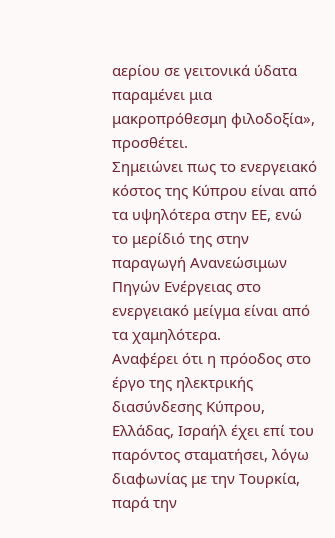αερίου σε γειτονικά ύδατα παραμένει μια μακροπρόθεσμη φιλοδοξία», προσθέτει.
Σημειώνει πως το ενεργειακό κόστος της Κύπρου είναι από τα υψηλότερα στην ΕΕ, ενώ το μερίδιό της στην παραγωγή Ανανεώσιμων Πηγών Ενέργειας στο ενεργειακό μείγμα είναι από τα χαμηλότερα.
Αναφέρει ότι η πρόοδος στο έργο της ηλεκτρικής διασύνδεσης Κύπρου, Ελλάδας, Ισραήλ έχει επί του παρόντος σταματήσει, λόγω διαφωνίας με την Τουρκία, παρά την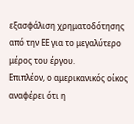εξασφάλιση χρηματοδότησης από την ΕΕ για το μεγαλύτερο μέρος του έργου.
Επιπλέον, ο αμερικανικός οίκος αναφέρει ότι η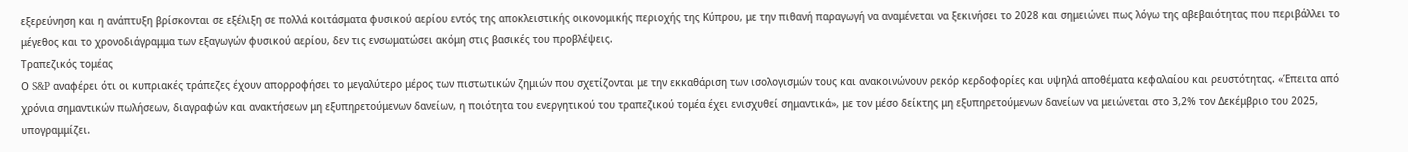εξερεύνηση και η ανάπτυξη βρίσκονται σε εξέλιξη σε πολλά κοιτάσματα φυσικού αερίου εντός της αποκλειστικής οικονομικής περιοχής της Κύπρου, με την πιθανή παραγωγή να αναμένεται να ξεκινήσει το 2028 και σημειώνει πως λόγω της αβεβαιότητας που περιβάλλει το μέγεθος και το χρονοδιάγραμμα των εξαγωγών φυσικού αερίου, δεν τις ενσωματώσει ακόμη στις βασικές του προβλέψεις.
Τραπεζικός τομέας
Ο S&P αναφέρει ότι οι κυπριακές τράπεζες έχουν απορροφήσει το μεγαλύτερο μέρος των πιστωτικών ζημιών που σχετίζονται με την εκκαθάριση των ισολογισμών τους και ανακοινώνουν ρεκόρ κερδοφορίες και υψηλά αποθέματα κεφαλαίου και ρευστότητας. «Έπειτα από χρόνια σημαντικών πωλήσεων, διαγραφών και ανακτήσεων μη εξυπηρετούμενων δανείων, η ποιότητα του ενεργητικού του τραπεζικού τομέα έχει ενισχυθεί σημαντικά», με τον μέσο δείκτης μη εξυπηρετούμενων δανείων να μειώνεται στο 3,2% τον Δεκέμβριο του 2025, υπογραμμίζει.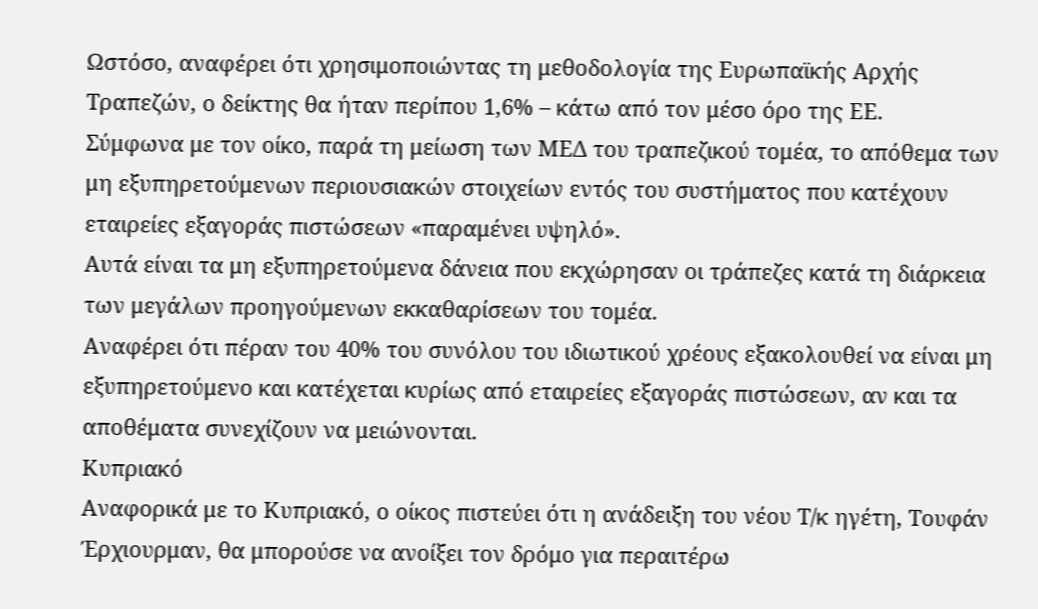Ωστόσο, αναφέρει ότι χρησιμοποιώντας τη μεθοδολογία της Ευρωπαϊκής Αρχής Τραπεζών, ο δείκτης θα ήταν περίπου 1,6% – κάτω από τον μέσο όρο της ΕΕ.
Σύμφωνα με τον οίκο, παρά τη μείωση των ΜΕΔ του τραπεζικού τομέα, το απόθεμα των μη εξυπηρετούμενων περιουσιακών στοιχείων εντός του συστήματος που κατέχουν εταιρείες εξαγοράς πιστώσεων «παραμένει υψηλό».
Αυτά είναι τα μη εξυπηρετούμενα δάνεια που εκχώρησαν οι τράπεζες κατά τη διάρκεια των μεγάλων προηγούμενων εκκαθαρίσεων του τομέα.
Αναφέρει ότι πέραν του 40% του συνόλου του ιδιωτικού χρέους εξακολουθεί να είναι μη εξυπηρετούμενο και κατέχεται κυρίως από εταιρείες εξαγοράς πιστώσεων, αν και τα αποθέματα συνεχίζουν να μειώνονται.
Κυπριακό
Αναφορικά με το Κυπριακό, ο οίκος πιστεύει ότι η ανάδειξη του νέου Τ/κ ηγέτη, Τουφάν Έρχιουρμαν, θα μπορούσε να ανοίξει τον δρόμο για περαιτέρω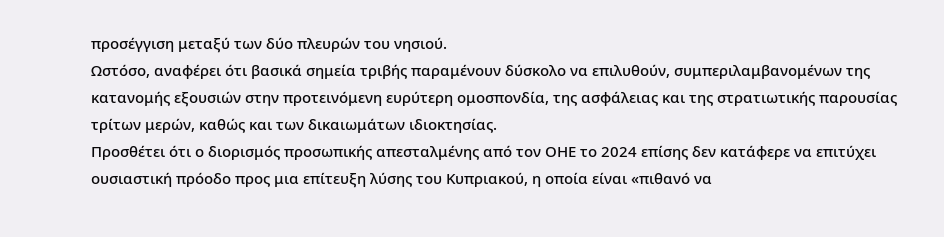προσέγγιση μεταξύ των δύο πλευρών του νησιού.
Ωστόσο, αναφέρει ότι βασικά σημεία τριβής παραμένουν δύσκολο να επιλυθούν, συμπεριλαμβανομένων της κατανομής εξουσιών στην προτεινόμενη ευρύτερη ομοσπονδία, της ασφάλειας και της στρατιωτικής παρουσίας τρίτων μερών, καθώς και των δικαιωμάτων ιδιοκτησίας.
Προσθέτει ότι ο διορισμός προσωπικής απεσταλμένης από τον ΟΗΕ το 2024 επίσης δεν κατάφερε να επιτύχει ουσιαστική πρόοδο προς μια επίτευξη λύσης του Κυπριακού, η οποία είναι «πιθανό να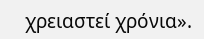χρειαστεί χρόνια».